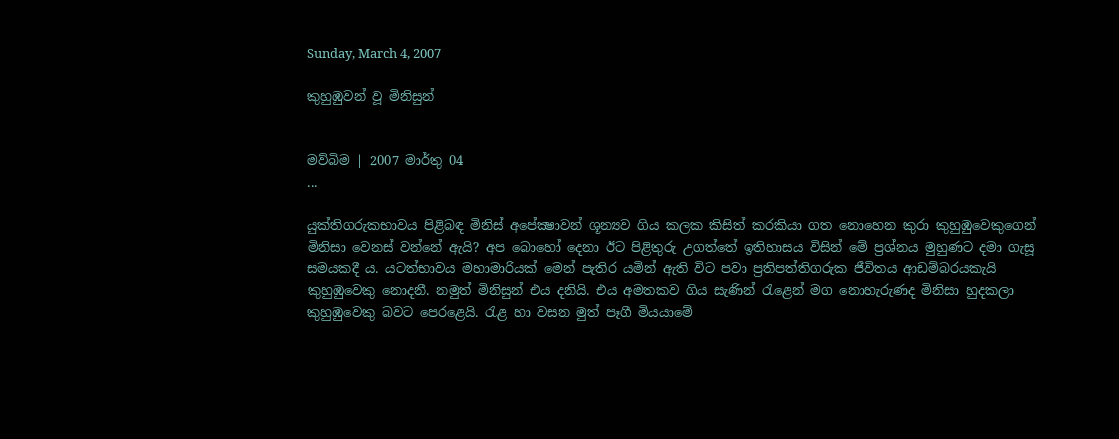Sunday, March 4, 2007

කුහුඹුවන් වූ මිනිසුන්


මව්බිම | 2007 මාර්තු 04
...

යුක්තිගරුකභාවය පිළිබඳ මිනිස් අපේක්‍ෂාවන් ශූන්‍යව ගිය කලක කිසිත් කරකියා ගත නොහෙන කුරා කුහුඹුවෙකුගෙන් මිනිසා වෙනස් වන්නේ ඇයි? අප බොහෝ දෙනා ඊට පිළිතුරු උගත්තේ ඉතිහාසය විසින් මේ ප්‍රශ්නය මුහුණට දමා ගැසූ  සමයකදී ය. යටත්භාවය මහාමාරියක් මෙන් පැතිර යමින් ඇති විට පවා ප්‍රතිපත්තිගරුක ජීවිතය ආඩම්බරයකැයි කුහුඹුවෙකු නොදනී. නමුත් මිනිසුන් එය දනියි. එය අමතකව ගිය සැණින් රැළෙන් මග නොහැරුණද මිනිසා හුදකලා කුහුඹුවෙකු බවට පෙරළෙයි. රැළ හා වසන මුත් පෑගී මියයාමේ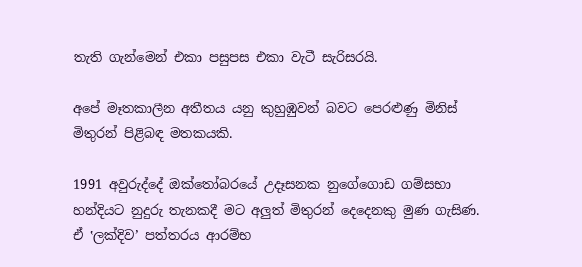තැති ගැන්මෙන් එකා පසුපස එකා වැටී සැරිසරයි.

අපේ මෑතකාලීන අතීතය යනු කුහුඹුවන් බවට පෙරළුණු මිනිස් මිතුරන් පිළිබඳ මතකයකි.

1991 අවුරුද්දේ ඔක්තෝබරයේ උදෑසනක නුගේගොඩ ගම්සභා හන්දියට නුදුරු තැනකදී මට අලුත් මිතුරන් දෙදෙනකු මුණ ගැසිණ. ඒ ‛ලක්දිව’ පත්තරය ආරම්භ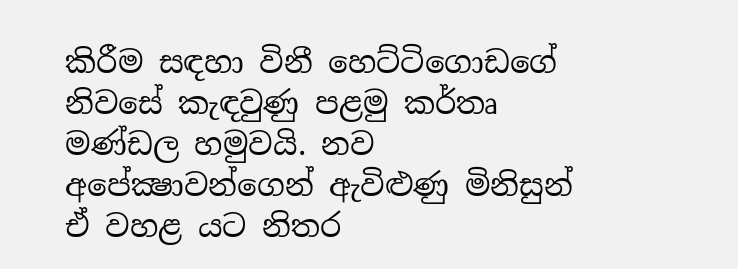කිරීම සඳහා විනී හෙට්ටිගොඩගේ නිවසේ කැඳවුණු පළමු කර්තෘ මණ්ඩල හමුවයි. නව අපේක්‍ෂාවන්ගෙන් ඇවිළුණු මිනිසුන් ඒ වහළ යට නිතර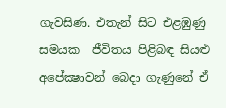ගැවසිණ. එතැන් සිට එළඹුණු සමයක  ජීවිතය පිළිබඳ සියළු අපේක්‍ෂාවන් බෙදා ගැණුනේ ඒ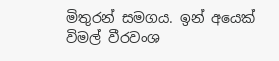මිතුරන් සමගය. ඉන් අයෙක් විමල් වීරවංශ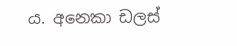ය. අනෙකා ඩලස්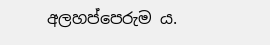අලහප්පෙරුම ය.